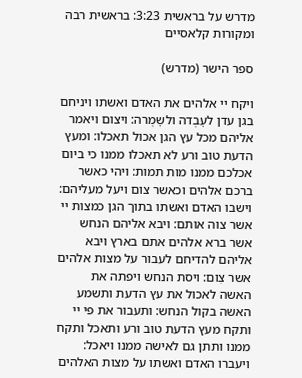מדרש על בראשית 3:23: בראשית רבה ומקורות קלאסיים

ספר הישר (מדרש)

ויקח יי אלהים את האדם ואשתו ויניחם בגן עדן לעׇבְדה ולשׇמְרה: ויצום ויאמר אליהם מכל עץ הגן אכול תאכלו: ומעץ הדעת טוב ורע לא תאכלו ממנו כי ביום אכלכם ממנו מות תמות: ויהי כאשר ברכם אלהים וכאשר צום ויעל מעליהם: וישבו האדם ואשתו בתוך הגן כמצות יי אשר צוה אותם: ויבא אליהם הנחש אשר ברא אלהים אתם בארץ ויבא אליהם להדיחם לעבור על מצות אלהים אשר צִום: ויסת הנחש ויפתה את האשה לאכול את עץ הדעת ותשמע האשה בקול הנחש: ותעבור את פי יי ותקח מעץ הדעת טוב ורע ותאכל ותקח ממנו ותתן גם לאישה ממנו ויאכל: ויעברו האדם ואשתו על מצות האלהים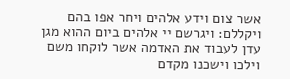אשר צום וידע אלהים ויחר אפו בהם ויקללם: ויגרשם יי אלהים ביום ההוא מגן עדן לעבוד את האדמה אשר לוקחו משם וילכו וישכנו מקדם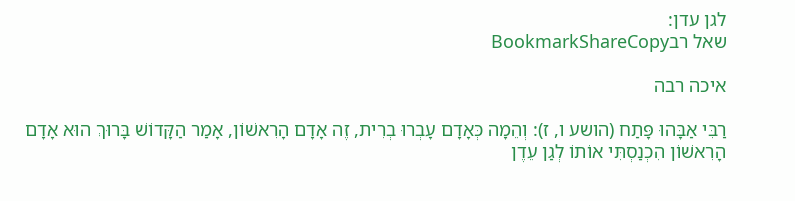לגן עדן:
שאל רבBookmarkShareCopy

איכה רבה

רַבִּי אַבָּהוּ פָּתַח (הושע ו, ז): וְהֵמָה כְּאָדָם עָבְרוּ בְרִית, זֶה אָדָם הָרִאשׁוֹן, אָמַר הַקָּדוֹשׁ בָּרוּךְ הוּא אָדָם הָרִאשׁוֹן הִכְנַסְתִּי אוֹתוֹ לְגַן עֵדֶן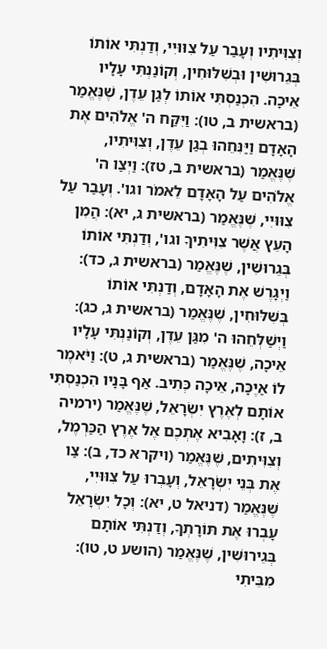וְצִוִּיתִיו וְעָבַר עַל צִוּוּיִי, וְדַנְתִּי אוֹתוֹ בְּגֵרוּשִׁין וּבְשִׁלּוּחִין, וְקוֹנַנְתִּי עָלָיו אֵיכָה. הִכְנַסְתִּי אוֹתוֹ לְגַן עֵדֶן, שֶׁנֶּאֱמַר (בראשית ב, טו): וַיִּקַּח ה' אֱלֹהִים אֶת הָאָדָם וַיַּנִּחֵהוּ בְגַן עֵדֶן, וְצִוִּיתִיו, שֶׁנֶּאֱמַר (בראשית ב, טז): וַיְצַו ה' אֱלֹהִים עַל הָאָדָם לֵאמֹר וגו'. וְעָבַר עַל צִוּוּיִי, שֶׁנֶּאֱמַר (בראשית ג, יא): הֲמִן הָעֵץ אֲשֶׁר צִוִּיתִיךָ וגו', וְדַנְתִּי אוֹתוֹ בְּגֵרוּשִׁין, שֶׁנֶּאֱמַר (בראשית ג, כד): וַיְגָרֶשׁ אֶת הָאָדָם, וְדַנְתִּי אוֹתוֹ בְּשִׁלּוּחִין, שֶׁנֶּאֱמַר (בראשית ג, כג): וַיְשַׁלְּחֵהוּ ה' מִגַּן עֵדֶן, וְקוֹנַנְתִּי עָלָיו אֵיכָה, שֶׁנֶּאֱמַר (בראשית ג, ט): וַיֹּאמֶר לוֹ אַיֶכָּה, אֵיכָה כְּתִיב. אַף בָּנָיו הִכְנַסְתִּי אוֹתָם לְאֶרֶץ יִשְׂרָאֵל, שֶׁנֶּאֱמַר (ירמיה ב, ז): וָאָבִיא אֶתְכֶם אֶל אֶרֶץ הַכַּרְמֶל, וְצִוִּיתִים, שֶׁנֶּאֱמַר (ויקרא כד, ב): צַו אֶת בְּנֵי יִשְׂרָאֵל, וְעָבְרוּ עַל צִוּוּיִי, שֶׁנֶּאֱמַר (דניאל ט, יא): וְכָל יִשְׂרָאֵל עָבְרוּ אֶת תּוֹרָתְךָ, וְדַנְתִּי אוֹתָם בְּגֵירוּשִׁין, שֶׁנֶּאֱמַר (הושע ט, טו): מִבֵּיתִי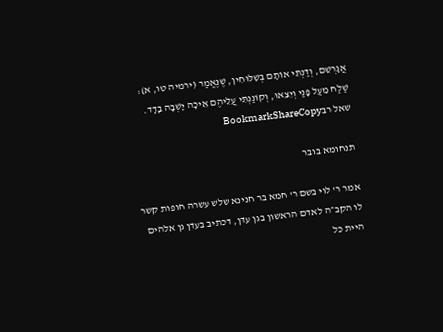אֲגָרְשֵׁם, וְדַנְתִּי אוֹתָם בְּשִׁלּוּחִין, שֶׁנֶּאֱמַר (ירמיה טו, א): שַׁלַּח מֵעַל פָּנַי וְיֵצֵאוּ, וְקוֹנַנְתִּי עֲלֵיהֶם אֵיכָה יָשְׁבָה בָדָד.
שאל רבBookmarkShareCopy

תנחומא בובר

אמר ר' לוי בשם ר' חמא בר חנינא שלש עשרה חופות קשר לו הקב״ה לאדם הראשון בגן עדן, דכתיב בעדן גן אלהים היית כל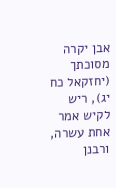אבן יקרה מסוכתך (יחזקאל כח יג), ריש לקיש אמר אחת עשרה, ורבנן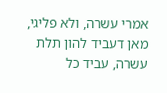אמרי עשרה, ולא פליגי, מאן דעביד להון תלת עשרה, עביד כל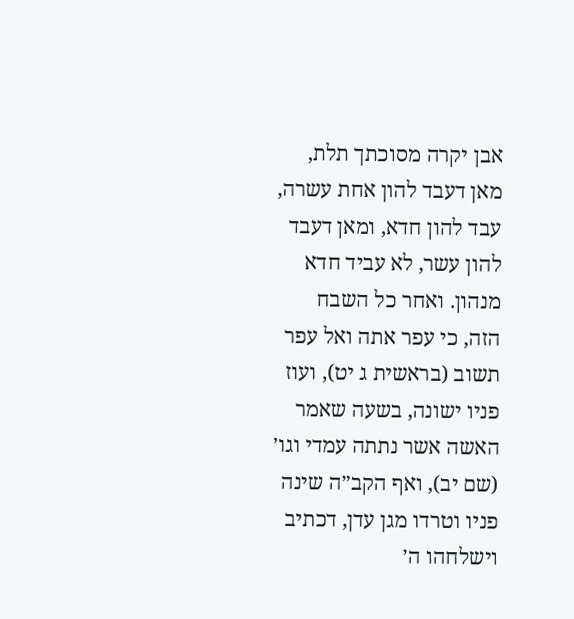אבן יקרה מסוכתך תלת, מאן דעבד להון אחת עשרה, עבד להון חדא, ומאן דעבד להון עשר, לא עביד חדא מנהון. ואחר כל השבח הזה, כי עפר אתה ואל עפר תשוב (בראשית ג יט), ועוז פניו ישונה, בשעה שאמר האשה אשר נתתה עמדי וגו׳ (שם יב), ואף הקב״ה שינה פניו וטרדו מגן עדן, דכתיב וישלחהו ה׳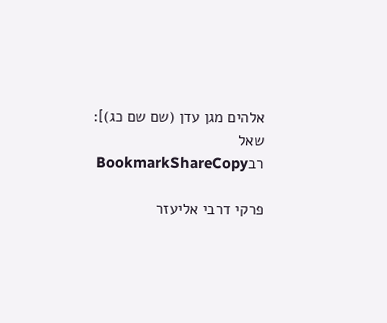אלהים מגן עדן (שם שם כג)]:
שאל רבBookmarkShareCopy

פרקי דרבי אליעזר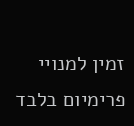זמין למנויי פרימיום בלבד